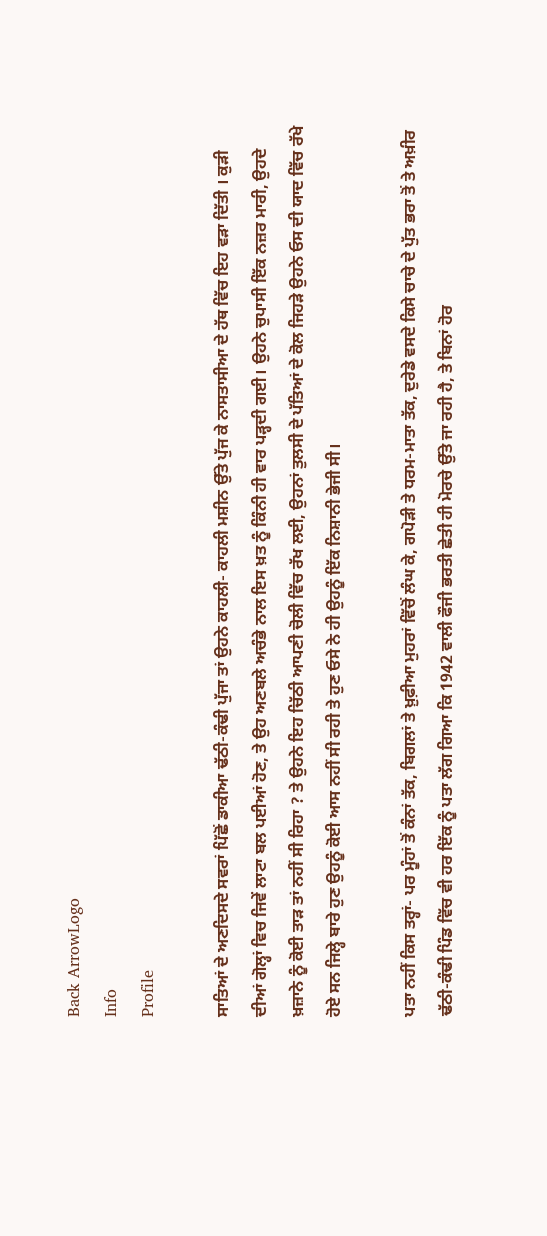Back ArrowLogo
Info
Profile

ਸਾਤਿਆਂ ਦੇ ਅਣਦਿਸਦੇ ਸਵਰਾਂ ਪਿੱਛੋਂ ਡਾਕੀਆ ਢੱਠੀ-ਕੰਢੀ ਪੁੱਜਾ ਤਾਂ ਉਹਨੇ ਕਾਹਲੀ- ਕਾਹਲੀ ਮਸ਼ੀਨ ਉੱਤੇ ਪੁੱਜ ਕੇ ਨਾਸਤਾਸੀਆ ਦੇ ਹੱਥ ਵਿੱਚ ਇਹ ਵੜਾ ਦਿੱਤੀ । ਕੁੜੀ ਦੀਆਂ ਗੋਲ੍ਹਾਂ ਵਿਚ ਜਿਵੇਂ ਲਾਟਾ ਬਲ ਪਈਆਂ ਹੋਣ, ਤੇ ਉਹ ਅਣਬਲੇ ਅਚੰਭੇ ਨਾਲ ਇਸ ਖ਼ਤ ਨੂੰ ਕਿੰਨੀ ਹੀ ਵਾਰ ਪੜ੍ਹਦੀ ਗਈ। ਉਹਨੇ ਚੁਪਾਸੀ ਇੱਕ ਨਜ਼ਰ ਮਾਰੀ, ਉਹਦੇ ਖ਼ਜ਼ਾਨੇ ਨੂੰ ਕੋਈ ਤਾੜ ਤਾਂ ਨਹੀਂ ਸੀ ਰਿਹਾ ? ਤੇ ਉਹਨੇ ਇਹ ਚਿੱਠੀ ਆਪਣੀ ਚੋਲੀ ਵਿੱਚ ਰੱਖ ਲਈ, ਉਹਨਾਂ ਤੁਲਸੀ ਦੇ ਪੱਤਿਆਂ ਦੇ ਕੋਲ ਜਿਹੜੇ ਉਹਨੇ ਓਸ ਦੀ ਯਾਦ ਵਿੱਚ ਰੱਖੇ ਹੋਏ ਸਨ ਜਿਲ੍ਹੇ ਬਾਰੇ ਹੁਣ ਉਹਨੂੰ ਕੋਈ ਆਸ ਨਹੀਂ ਸੀ ਰਹੀ ਤੇ ਹੁਣ ਓਸੇ ਨੇ ਹੀ ਉਹਨੂੰ ਇੱਕ ਨਿਸ਼ਾਨੀ ਭੇਜੀ ਸੀ।

ਪਤਾ ਨਹੀਂ ਕਿਸ ਤਰ੍ਹਾਂ- ਪਰ ਮੂੰਹਾਂ ਤੋਂ ਕੰਨਾਂ ਤੱਕ, ਬਿਗਲਾਂ ਤੇ ਖ਼ੁਫ਼ੀਆ ਮੁਹਰਾਂ ਵਿੱਚੋਂ ਲੰਘ ਕੇ, ਗਪੋੜੀ ਤੇ ਧਰਮ-ਮਾਤਾ ਤੱਕ, ਦੁਰੇਡੇ ਵਸਦੇ ਕਿਸੇ ਚਾਚੇ ਦੇ ਪੁੱਤ ਭਰਾ ਤੋਂ ਤੇ ਅਖ਼ੀਰ ਢੱਠੀ-ਕੰਢੀ ਪਿੰਡ ਵਿੱਚ ਵੀ ਹਰ ਇੱਕ ਨੂੰ ਪਤਾ ਲੱਗ ਗਿਆ ਕਿ 1942 ਵਾਲੀ ਫੌਜੀ ਭਰਤੀ ਛੇਤੀ ਹੀ ਮੋਰਚੇ ਉੱਤੇ ਜਾ ਰਹੀ ਹੈ, ਤੇ ਬਿਨਾਂ ਹੋਰ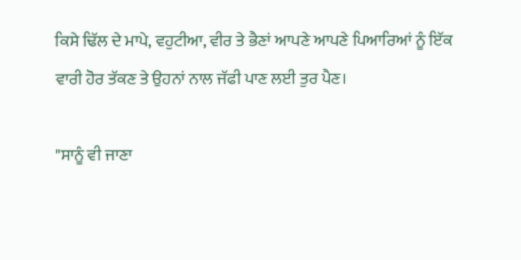ਕਿਸੇ ਢਿੱਲ ਦੇ ਮਾਪੇ, ਵਹੁਟੀਆ, ਵੀਰ ਤੇ ਭੈਣਾਂ ਆਪਣੇ ਆਪਣੇ ਪਿਆਰਿਆਂ ਨੂੰ ਇੱਕ ਵਾਰੀ ਹੋਰ ਤੱਕਣ ਤੇ ਉਹਨਾਂ ਨਾਲ ਜੱਫੀ ਪਾਣ ਲਈ ਤੁਰ ਪੈਣ।

"ਸਾਨੂੰ ਵੀ ਜਾਣਾ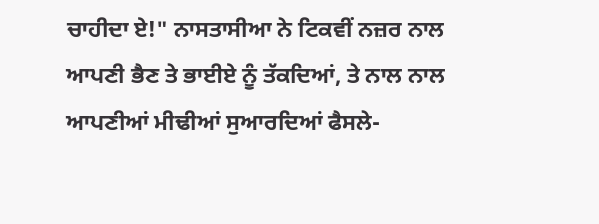ਚਾਹੀਦਾ ਏ!" ਨਾਸਤਾਸੀਆ ਨੇ ਟਿਕਵੀਂ ਨਜ਼ਰ ਨਾਲ ਆਪਣੀ ਭੈਣ ਤੇ ਭਾਈਏ ਨੂੰ ਤੱਕਦਿਆਂ, ਤੇ ਨਾਲ ਨਾਲ ਆਪਣੀਆਂ ਮੀਢੀਆਂ ਸੁਆਰਦਿਆਂ ਫੈਸਲੇ-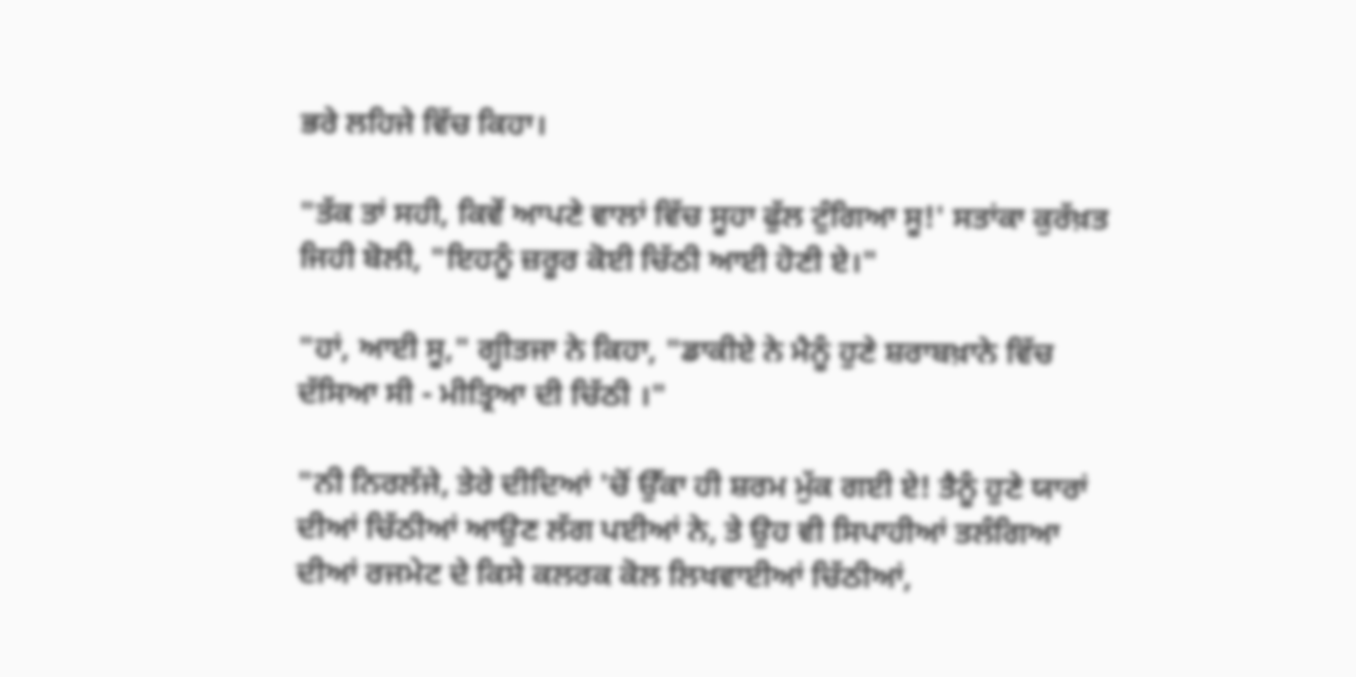ਭਰੇ ਲਹਿਜੇ ਵਿੱਚ ਕਿਹਾ।

"ਤੱਕ ਤਾਂ ਸਹੀ, ਕਿਵੇਂ ਆਪਣੇ ਵਾਲਾਂ ਵਿੱਚ ਸੂਹਾ ਫੁੱਲ ਟੁੰਗਿਆ ਸੂ!' ਸਤਾਂਕਾ ਕੁਰੱਖ਼ਤ ਜਿਹੀ ਬੋਲੀ, "ਇਹਨੂੰ ਜ਼ਰੂਰ ਕੋਈ ਚਿੱਠੀ ਆਈ ਹੋਣੀ ਏ।"

"ਹਾਂ, ਆਈ ਸੂ," ਗ੍ਹੀਤਜਾ ਨੇ ਕਿਹਾ, "ਡਾਕੀਏ ਨੇ ਮੈਨੂੰ ਹੁਣੇ ਸ਼ਰਾਬਖ਼ਾਨੇ ਵਿੱਚ ਦੱਸਿਆ ਸੀ - ਮੀਤ੍ਰਿਆ ਦੀ ਚਿੱਠੀ ।"

"ਨੀ ਨਿਰਲੱਜੇ, ਤੇਰੇ ਦੀਦਿਆਂ 'ਚੋਂ ਉੱਕਾ ਹੀ ਸ਼ਰਮ ਮੁੱਕ ਗਈ ਏ! ਤੈਨੂੰ ਹੁਣੇ ਯਾਰਾਂ ਦੀਆਂ ਚਿੱਠੀਆਂ ਆਉਣ ਲੱਗ ਪਈਆਂ ਨੇ, ਤੇ ਉਹ ਵੀ ਸਿਪਾਹੀਆਂ ਤਲੰਗਿਆ ਦੀਆਂ ਰਜਮੇਟ ਦੇ ਕਿਸੇ ਕਲਰਕ ਕੋਲ ਲਿਖਵਾਈਆਂ ਚਿੱਠੀਆਂ,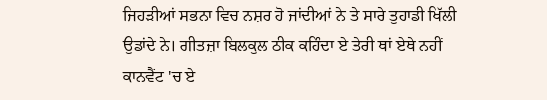ਜਿਹੜੀਆਂ ਸਭਨਾ ਵਿਚ ਨਸ਼ਰ ਹੋ ਜਾਂਦੀਆਂ ਨੇ ਤੇ ਸਾਰੇ ਤੁਹਾਡੀ ਖਿੱਲੀ ਉਡਾਂਦੇ ਨੇ। ਗੀਤਜ਼ਾ ਬਿਲਕੁਲ ਠੀਕ ਕਹਿੰਦਾ ਏ ਤੇਰੀ ਥਾਂ ਏਥੇ ਨਹੀਂ ਕਾਨਵੈਂਟ 'ਚ ਏ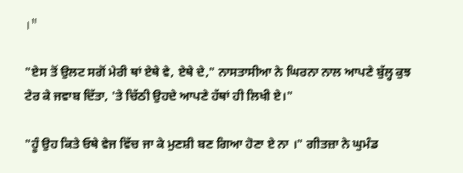।"

"ਏਸ ਤੋਂ ਉਲਟ ਸਗੋਂ ਮੇਰੀ ਥਾਂ ਏਥੇ ਵੇ, ਏਥੇ ਦੇ," ਨਾਸਤਾਸੀਆ ਨੇ ਘਿਰਨਾ ਨਾਲ ਆਪਣੇ ਬੁੱਲ੍ਹ ਕੁਝ ਟੇਰ ਕੇ ਜਵਾਬ ਦਿੱਤਾ, 'ਤੇ ਚਿੱਠੀ ਉਹਦੇ ਆਪਣੇ ਹੱਥਾਂ ਹੀ ਲਿਖੀ ਏ।"

"ਹੂੰ ਉਹ ਕਿਤੇ ਓਥੇ ਵੇਜ ਵਿੱਚ ਜਾ ਕੇ ਮੁਣਸ਼ੀ ਬਣ ਗਿਆ ਹੋਣਾ ਏ ਨਾ ।" ਗੀਤਜ਼ਾ ਨੇ ਘੁਮੰਡ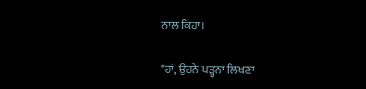ਨਾਲ ਕਿਹਾ।

"ਹਾਂ, ਉਹਨੇ ਪੜ੍ਹਨਾ ਲਿਖਣਾ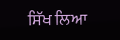ਸਿੱਖ ਲਿਆ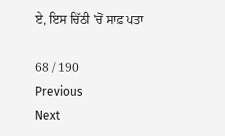ਏ, ਇਸ ਚਿੱਠੀ 'ਚੋਂ ਸਾਫ਼ ਪਤਾ

68 / 190
Previous
Next